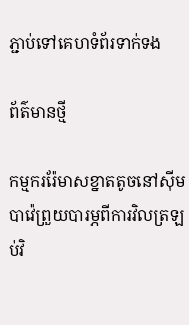ភ្ជាប់ទៅគេហទំព័រទាក់ទង

ព័ត៌មានថ្មី

កម្មកររ៉ែមាសខ្នាតតូចនៅស៊ីមបាវ៉េព្រួយបារម្ភពីការវិលត្រឡប់វិ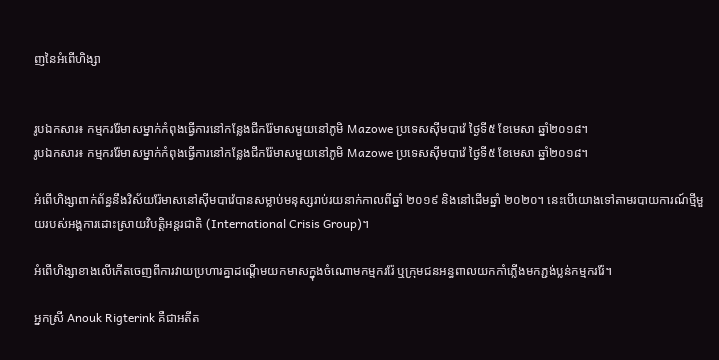ញនៃអំពើហិង្សា


រូបឯកសារ៖ កម្មកររ៉ែមាសម្នាក់កំពុងធ្វើការនៅកន្លែងជីករ៉ែមាសមួយនៅភូមិ Mazowe ប្រទេសស៊ីមបាវ៉េ ថ្ងៃទី៥ ខែមេសា ឆ្នាំ២០១៨។
រូបឯកសារ៖ កម្មកររ៉ែមាសម្នាក់កំពុងធ្វើការនៅកន្លែងជីករ៉ែមាសមួយនៅភូមិ Mazowe ប្រទេសស៊ីមបាវ៉េ ថ្ងៃទី៥ ខែមេសា ឆ្នាំ២០១៨។

អំពើហិង្សាពាក់ព័ន្ធនឹងវិស័យរ៉ែមាសនៅស៊ីមបាវ៉េបានសម្លាប់មនុស្សរាប់រយនាក់កាលពីឆ្នាំ ២០១៩ និងនៅដើមឆ្នាំ ២០២០។ នេះបើយោងទៅតាមរបាយការណ៍ថ្មីមួយរបស់អង្គការដោះស្រាយវិបត្តិអន្តរជាតិ (International Crisis Group)។

អំពើហិង្សាខាងលើកើតចេញពីការវាយប្រហារគ្នាដណ្តើមយកមាសក្នុងចំណោមកម្មកររ៉ែ ឬក្រុមជនអន្ធពាលយកកាំភ្លើងមកភ្ជង់ប្លន់កម្មកររ៉ែ។

អ្នកស្រី Anouk Rigterink គឺជាអតីត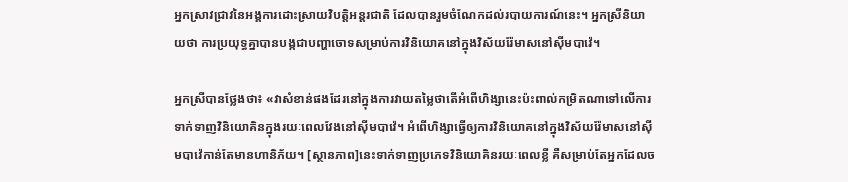អ្នកស្រាវជ្រាវនៃអង្គការដោះស្រាយវិបត្តិអន្តរជាតិ ដែលបានរួមចំណែកដល់របាយការណ៍នេះ។ អ្នកស្រីនិយាយថា ការប្រយុទ្ធគ្នាបានបង្កជាបញ្ហាចោទសម្រាប់ការវិនិយោគនៅក្នុងវិស័យរ៉ែមាសនៅស៊ីមបាវ៉េ។

អ្នកស្រីបានថ្លែងថា៖ «វាសំខាន់ផងដែរនៅក្នុងការវាយតម្លៃថាតើអំពើហិង្សានេះប៉ះពាល់កម្រិតណាទៅលើការទាក់ទាញវិនិយោគិនក្នុងរយៈពេលវែងនៅស៊ីមបាវ៉េ។ អំពើហិង្សាធ្វើឲ្យការវិនិយោគនៅក្នុងវិស័យរ៉ែមាសនៅស៊ីមបាវ៉េកាន់តែមានហានិភ័យ។ [ស្ថានភាព]នេះទាក់ទាញប្រភេទវិនិយោគិនរយៈពេលខ្លី គឺសម្រាប់តែអ្នកដែលច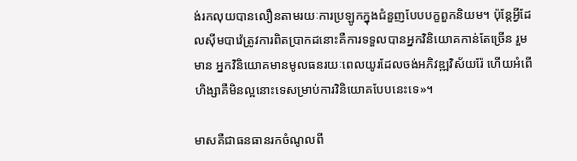ង់រកលុយបានលឿនតាមរយៈការប្រឡូកក្នុងជំនួញបែបបក្ខពួកនិយម។ ប៉ុន្តែអ្វីដែលស៊ីមបាវ៉េត្រូវការពិតបា្រកដនោះគឺការទទួលបានអ្នកវិនិយោគកាន់តែច្រើន រួមមាន អ្នកវិនិយោគមានមូលធនរយៈពេលយូរដែលចង់អភិវឌ្ឍវិស័យរ៉ែ ហើយអំពើហិង្សាគឺមិនល្អនោះទេសម្រាប់ការវិនិយោគបែបនេះទេ»។

មាសគឺជាធនធានរកចំណូលពី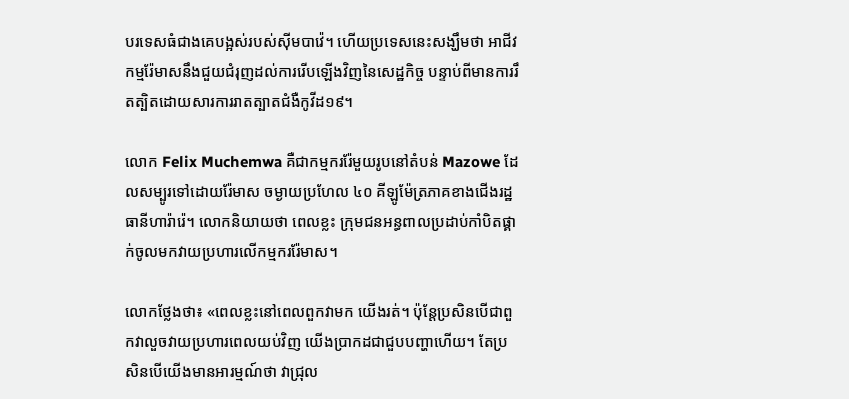បរទេសធំជាងគេបង្អស់របស់ស៊ីមបាវ៉េ។ ហើយប្រទេសនេះសង្ឃឹមថា អាជីវកម្មរ៉ែមាសនឹងជួយជំរុញដល់ការរើបឡើងវិញនៃសេដ្ឋកិច្ច បន្ទាប់ពីមានការរឹតត្បិតដោយសារការរាតត្បាតជំងឺកូវីដ១៩។

លោក Felix Muchemwa គឺជាកម្មកររ៉ែមួយរូបនៅតំបន់ Mazowe ដែលសម្បូរទៅដោយរ៉ែមាស ចម្ងាយប្រហែល ៤០ គីឡូម៉ែត្រភាគខាងជើងរដ្ឋធានីហារ៉ារ៉េ។ លោកនិយាយថា ពេលខ្លះ ក្រុមជនអន្ធពាលប្រដាប់កាំបិតផ្គាក់ចូលមកវាយប្រហារលើកម្មកររ៉ែមាស។

លោកថ្លែងថា៖ «ពេលខ្លះនៅពេលពួកវាមក យើងរត់។ ប៉ុន្តែប្រសិនបើជាពួកវាលួចវាយប្រហារពេលយប់វិញ យើងប្រាកដជាជួបបញ្ហាហើយ។ តែប្រសិនបើយើងមានអារម្មណ៍ថា វាជ្រុល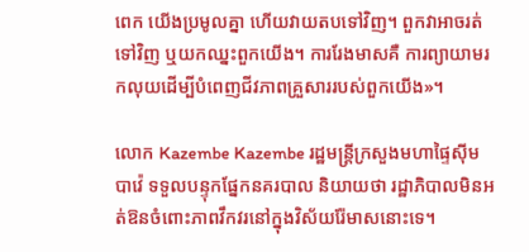ពេក យើងប្រមូលគ្នា ហើយវាយតបទៅវិញ។ ពួកវាអាចរត់ទៅវិញ ឬយកឈ្នះពួកយើង។ ការរែងមាសគឺ ការព្យាយាមរកលុយដើម្បីបំពេញជីវភាពគ្រួសាររបស់ពួកយើង»។

លោក Kazembe Kazembe រដ្ឋមន្រ្តីក្រសួងមហាផ្ទៃស៊ីមបាវ៉េ ទទួលបន្ទុកផ្នែកនគរបាល និយាយថា រដ្ឋាភិបាលមិនអត់ឱនចំពោះភាពវឹកវរនៅក្នុងវិស័យរ៉ែមាសនោះទេ។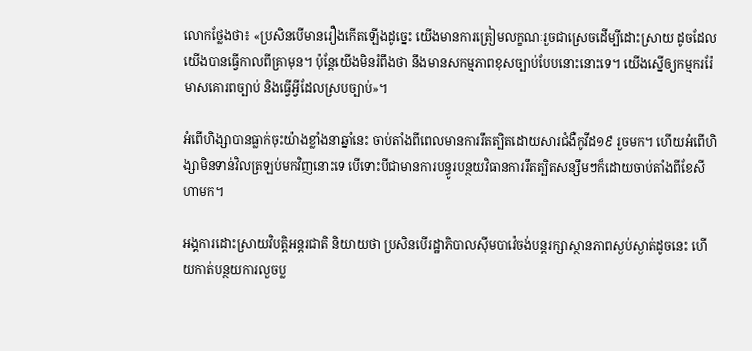លោកថ្លែងថា៖ «ប្រសិនបើមានរឿងកើតឡើងដូច្នេះ យើងមានការត្រៀមលក្ខណៈរួចជាស្រេចដើម្បីដោះស្រាយ ដូចដែលយើងបានធ្វើកាលពីគ្រាមុន។ ប៉ុន្តែយើងមិនរំពឹងថា នឹងមានសកម្មភាពខុសច្បាប់បែបនោះនោះទេ។ យើងស្នើឲ្យកម្មកររ៉ែមាសគោរពច្បាប់ និងធ្វើអ្វីដែលស្របច្បាប់»។

អំពើហិង្សាបានធ្លាក់ចុះយ៉ាងខ្លាំងនាឆ្នាំនេះ ចាប់តាំងពីពេលមានការរឹតត្បិតដោយសារជំងឺកូវីដ១៩ រួចមក។ ហើយអំពើហិង្សាមិនទាន់វិលត្រឡប់មកវិញនោះទេ បើទោះបីជាមានការបន្ធូរបន្ថយវិធានការរឹតត្បិតសន្សឹមៗក៏ដោយចាប់តាំងពីខែសីហាមក។

អង្គការដោះស្រាយវិបត្តិអន្តរជាតិ និយាយថា ប្រសិនបើរដ្ឋាភិបាលស៊ីមបាវ៉េចង់បន្តរក្សាស្ថានភាពស្ងប់ស្ងាត់ដូចនេះ ហើយកាត់បន្ថយការលួចប្ល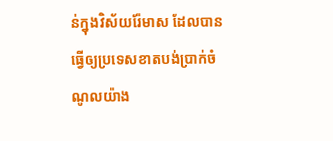ន់ក្នុងវិស័យរ៉ែមាស ដែលបានធ្វើឲ្យប្រទេសខាតបង់ប្រាក់ចំណូលយ៉ាង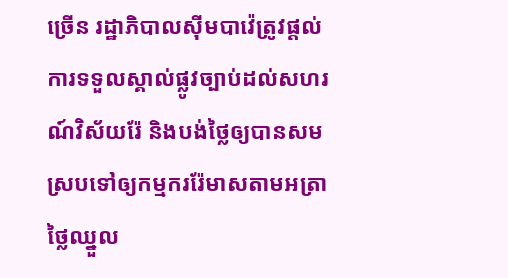ច្រើន រដ្ឋាភិបាលស៊ីមបាវ៉េត្រូវផ្តល់ការទទួលស្គាល់ផ្លូវច្បាប់ដល់សហរណ៍វិស័យរ៉ែ និងបង់ថ្លៃឲ្យបានសមស្របទៅឲ្យកម្មកររ៉ែមាសតាមអត្រាថ្លៃឈ្នួល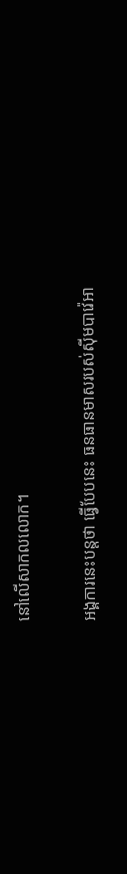នៅលើសាកលលោក។

អង្គការនេះបន្តថា ធ្វើបែបនេះ ធនធានមាសរបស់ស៊ីមបាវ៉េអា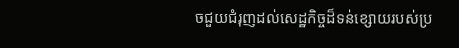ចជួយជំរុញដល់សេដ្ឋកិច្ចដ៏ទន់ខ្សោយរបស់ប្រ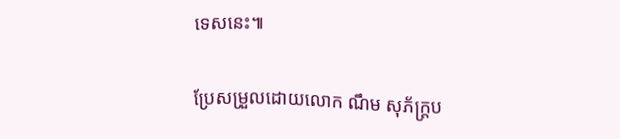ទេសនេះ៕

ប្រែសម្រួលដោយលោក ណឹម សុភ័ក្រ្តប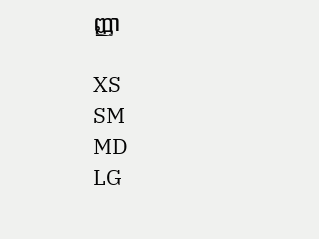ញ្ញា

XS
SM
MD
LG